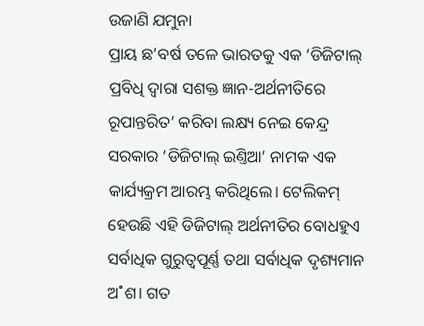ଉଜାଣି ଯମୁନା
ପ୍ରାୟ ଛ’ବର୍ଷ ତଳେ ଭାରତକୁ ଏକ ‘ଡିଜିଟାଲ୍ ପ୍ରବିଧି ଦ୍ବାରା ସଶକ୍ତ ଜ୍ଞାନ-ଅର୍ଥନୀତିରେ ରୂପାନ୍ତରିତ’ କରିବା ଲକ୍ଷ୍ୟ ନେଇ କେନ୍ଦ୍ର ସରକାର ‘ଡିଜିଟାଲ୍ ଇଣ୍ତିଆ’ ନାମକ ଏକ କାର୍ଯ୍ୟକ୍ରମ ଆରମ୍ଭ କରିଥିଲେ। ଟେଲିକମ୍ ହେଉଛି ଏହି ଡିଜିଟାଲ୍ ଅର୍ଥନୀତିର ବୋଧହୁଏ ସର୍ବାଧିକ ଗୁରୁତ୍ବପୂର୍ଣ୍ଣ ତଥା ସର୍ବାଧିକ ଦୃଶ୍ୟମାନ ଅ˚ଶ। ଗତ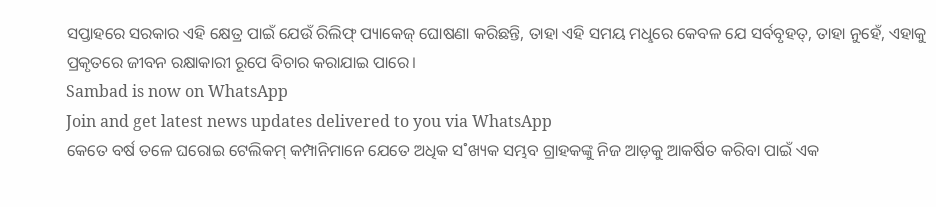ସପ୍ତାହରେ ସରକାର ଏହି କ୍ଷେତ୍ର ପାଇଁ ଯେଉଁ ରିଲିଫ୍ ପ୍ୟାକେଜ୍ ଘୋଷଣା କରିଛନ୍ତି, ତାହା ଏହି ସମୟ ମଧୢରେ କେବଳ ଯେ ସର୍ବବୃହତ୍, ତାହା ନୁହେଁ, ଏହାକୁ ପ୍ରକୃତରେ ଜୀବନ ରକ୍ଷାକାରୀ ରୂପେ ବିଚାର କରାଯାଇ ପାରେ।
Sambad is now on WhatsApp
Join and get latest news updates delivered to you via WhatsApp
କେତେ ବର୍ଷ ତଳେ ଘରୋଇ ଟେଲିକମ୍ କମ୍ପାନିମାନେ ଯେତେ ଅଧିକ ସ˚ଖ୍ୟକ ସମ୍ଭବ ଗ୍ରାହକଙ୍କୁ ନିଜ ଆଡ଼କୁ ଆକର୍ଷିତ କରିବା ପାଇଁ ଏକ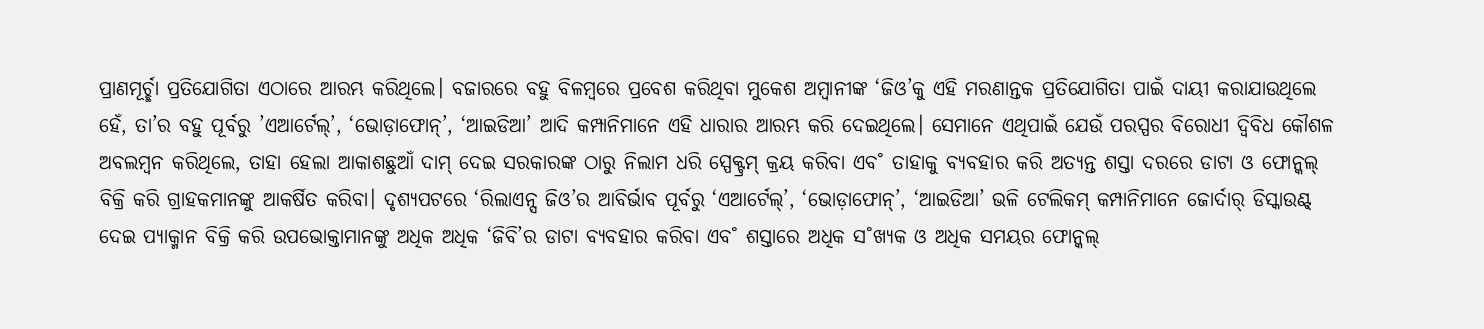ପ୍ରାଣମୂର୍ଚ୍ଛା ପ୍ରତିଯୋଗିତା ଏଠାରେ ଆରମ୍ଭ କରିଥିଲେ। ବଜାରରେ ବହୁ ବିଳମ୍ବରେ ପ୍ରବେଶ କରିଥିବା ମୁକେଶ ଅମ୍ବାନୀଙ୍କ ‘ଜିଓ’କୁ ଏହି ମରଣାନ୍ତକ ପ୍ରତିଯୋଗିତା ପାଇଁ ଦାୟୀ କରାଯାଉଥିଲେ ହେଁ, ତା’ର ବହୁ ପୂର୍ବରୁ ’ଏଆର୍ଟେଲ୍’, ‘ଭୋଡ଼ାଫୋନ୍’, ‘ଆଇଡିଆ’ ଆଦି କମ୍ପାନିମାନେ ଏହି ଧାରାର ଆରମ୍ଭ କରି ଦେଇଥିଲେ। ସେମାନେ ଏଥିପାଇଁ ଯେଉଁ ପରସ୍ପର ବିରୋଧୀ ଦ୍ବିବିଧ କୌଶଳ ଅବଲମ୍ବନ କରିଥିଲେ, ତାହା ହେଲା ଆକାଶଛୁଆଁ ଦାମ୍ ଦେଇ ସରକାରଙ୍କ ଠାରୁ ନିଲାମ ଧରି ସ୍ପେକ୍ଟ୍ରମ୍ କ୍ରୟ କରିବା ଏବ˚ ତାହାକୁ ବ୍ୟବହାର କରି ଅତ୍ୟନ୍ତ ଶସ୍ତା ଦରରେ ଡାଟା ଓ ଫୋନ୍କଲ୍ ବିକ୍ରି କରି ଗ୍ରାହକମାନଙ୍କୁ ଆକର୍ଷିତ କରିବା। ଦୃଶ୍ୟପଟରେ ‘ରିଲାଏନ୍ସ ଜିଓ’ର ଆବିର୍ଭାବ ପୂର୍ବରୁ ‘ଏଆର୍ଟେଲ୍’, ‘ଭୋଡ଼ାଫୋନ୍’, ‘ଆଇଡିଆ’ ଭଳି ଟେଲିକମ୍ କମ୍ପାନିମାନେ ଜୋର୍ଦାର୍ ଡିସ୍କାଉଣ୍ଟ୍ ଦେଇ ପ୍ୟାକ୍ମାନ ବିକ୍ରି କରି ଉପଭୋକ୍ତାମାନଙ୍କୁ ଅଧିକ ଅଧିକ ‘ଜିବି’ର ଡାଟା ବ୍ୟବହାର କରିବା ଏବ˚ ଶସ୍ତାରେ ଅଧିକ ସ˚ଖ୍ୟକ ଓ ଅଧିକ ସମୟର ଫୋନ୍କଲ୍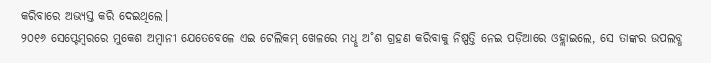କରିବାରେ ଅଭ୍ୟସ୍ତ କରି ଦେଇଥିଲେ।
୨୦୧୬ ସେପ୍ଟେମ୍ବରରେ ମୁକେଶ ଅମ୍ବାନୀ ଯେତେବେଳେ ଏଇ ଟେଲିକମ୍ ଖେଳରେ ମଧୢ ଅ˚ଶ ଗ୍ରହଣ କରିବାକୁ ନିଷ୍ପତ୍ତି ନେଇ ପଡ଼ିଆରେ ଓହ୍ଲାଇଲେ, ସେ ତାଙ୍କର ଉପଲବ୍ଧ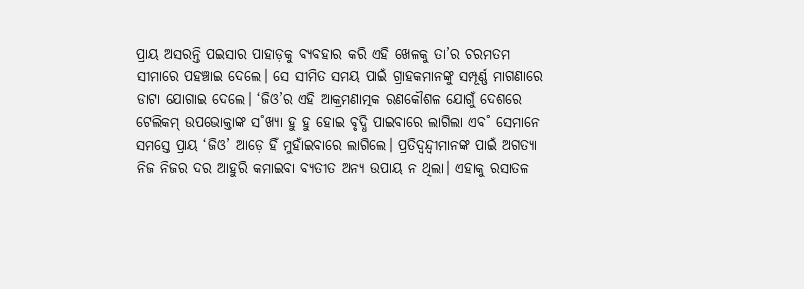ପ୍ରାୟ ଅସରନ୍ତି ପଇସାର ପାହାଡ଼କୁ ବ୍ୟବହାର କରି ଏହି ଖେଳକୁ ତା’ର ଚରମତମ ସୀମାରେ ପହଞ୍ଚାଇ ଦେଲେ। ସେ ସୀମିତ ସମୟ ପାଇଁ ଗ୍ରାହକମାନଙ୍କୁ ସମ୍ପୂର୍ଣ୍ଣ ମାଗଣାରେ ଡାଟା ଯୋଗାଇ ଦେଲେ। ‘ଜିଓ’ର ଏହି ଆକ୍ରମଣାତ୍ମକ ରଣକୌଶଳ ଯୋଗୁଁ ଦେଶରେ ଟେଲିକମ୍ ଉପଭୋକ୍ତାଙ୍କ ସ˚ଖ୍ୟା ହୁ ହୁ ହୋଇ ବୃଦ୍ଧି ପାଇବାରେ ଲାଗିଲା ଏବ˚ ସେମାନେ ସମସ୍ତେ ପ୍ରାୟ ‘ଜିଓ’ ଆଡ଼େ ହିଁ ମୁହାଁଇବାରେ ଲାଗିଲେ। ପ୍ରତିଦ୍ବନ୍ଦ୍ବୀମାନଙ୍କ ପାଇଁ ଅଗତ୍ୟା ନିଜ ନିଜର ଦର ଆହୁରି କମାଇବା ବ୍ୟତୀତ ଅନ୍ୟ ଉପାୟ ନ ଥିଲା। ଏହାକୁ ରସାତଳ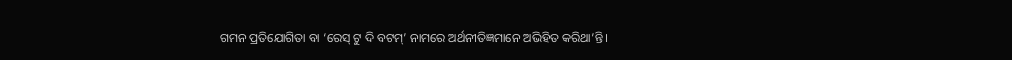ଗମନ ପ୍ରତିଯୋଗିତା ବା ‘ରେସ୍ ଟୁ ଦି ବଟମ୍’ ନାମରେ ଅର୍ଥନୀତିଜ୍ଞମାନେ ଅଭିହିତ କରିଥା’ନ୍ତି।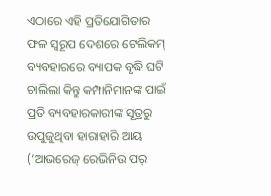ଏଠାରେ ଏହି ପ୍ରତିଯୋଗିତାର ଫଳ ସ୍ବରୂପ ଦେଶରେ ଟେଲିକମ୍ ବ୍ୟବହାରରେ ବ୍ୟାପକ ବୃଦ୍ଧି ଘଟି ଚାଲିଲା କିନ୍ତୁ କମ୍ପାନିମାନଙ୍କ ପାଇଁ ପ୍ରତି ବ୍ୟବହାରକାରୀଙ୍କ ସୂତ୍ରରୁ ଉପୁଜୁଥିବା ହାରାହାରି ଆୟ (‘ଆଭରେଜ୍ ରେଭିନିଉ ପର୍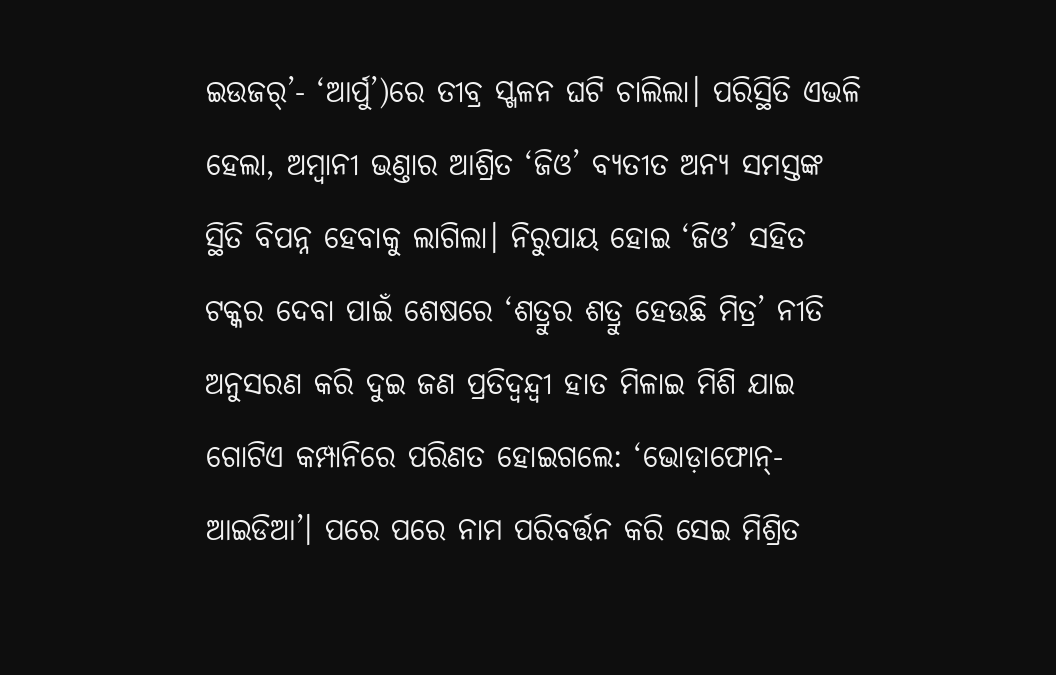ଇଉଜର୍’- ‘ଆର୍ପୁ’)ରେ ତୀବ୍ର ସ୍ଖଳନ ଘଟି ଚାଲିଲା। ପରିସ୍ଥିତି ଏଭଳି ହେଲା, ଅମ୍ବାନୀ ଭଣ୍ତାର ଆଶ୍ରିତ ‘ଜିଓ’ ବ୍ୟତୀତ ଅନ୍ୟ ସମସ୍ତଙ୍କ ସ୍ଥିତି ବିପନ୍ନ ହେବାକୁ ଲାଗିଲା। ନିରୁପାୟ ହୋଇ ‘ଜିଓ’ ସହିତ ଟକ୍କର ଦେବା ପାଇଁ ଶେଷରେ ‘ଶତ୍ରୁର ଶତ୍ରୁ ହେଉଛି ମିତ୍ର’ ନୀତି ଅନୁସରଣ କରି ଦୁଇ ଜଣ ପ୍ରତିଦ୍ବନ୍ଦ୍ବୀ ହାତ ମିଳାଇ ମିଶି ଯାଇ ଗୋଟିଏ କମ୍ପାନିରେ ପରିଣତ ହୋଇଗଲେ: ‘ଭୋଡ଼ାଫୋନ୍-ଆଇଡିଆ’। ପରେ ପରେ ନାମ ପରିବର୍ତ୍ତନ କରି ସେଇ ମିଶ୍ରିତ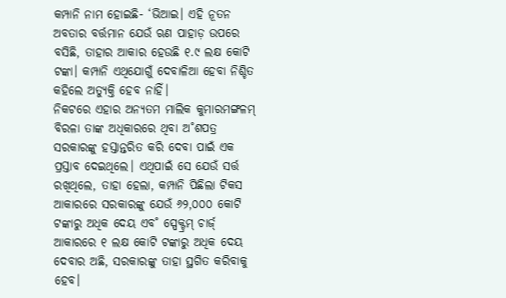କମ୍ପାନି ନାମ ହୋଇଛି- ‘ଭିଆଇ। ଏହି ନୂତନ ଅବତାର ବର୍ତ୍ତମାନ ଯେଉଁ ଋଣ ପାହାଡ଼ ଉପରେ ବସିଛି, ତାହାର ଆକାର ହେଉଛି ୧.୯ ଲକ୍ଷ କୋଟି ଟଙ୍କା। କମ୍ପାନି ଏଥିଯୋଗୁଁ ଦେବାଳିଆ ହେବା ନିଶ୍ଚିତ କହିଲେ ଅତ୍ୟୁକ୍ତି ହେବ ନାହିଁ।
ନିକଟରେ ଏହାର ଅନ୍ୟତମ ମାଲିକ କୁମାରମଙ୍ଗଳମ୍ ବିରଳା ତାଙ୍କ ଅଧିକାରରେ ଥିବା ଅ˚ଶପତ୍ର ସରକାରଙ୍କୁ ହସ୍ତାନ୍ତରିତ କରି ଦେବା ପାଇଁ ଏକ ପ୍ରସ୍ତାବ ଦେଇଥିଲେ। ଏଥିପାଇଁ ସେ ଯେଉଁ ସର୍ତ୍ତ ରଖିଥିଲେ, ତାହା ହେଲା, କମ୍ପାନି ପିଛିଲା ଟିକସ ଆକାରରେ ସରକାରଙ୍କୁ ଯେଉଁ ୬୨,୦୦୦ କୋଟି ଟଙ୍କାରୁ ଅଧିକ ଦେୟ ଏବ˚ ସ୍ପେକ୍ଟ୍ରମ୍ ଚାର୍ଜ୍ ଆକାରରେ ୧ ଲକ୍ଷ କୋଟି ଟଙ୍କାରୁ ଅଧିକ ଦେୟ ଦେବାର ଅଛି, ସରକାରଙ୍କୁ ତାହା ସ୍ଥଗିତ କରିବାକୁ ହେବ।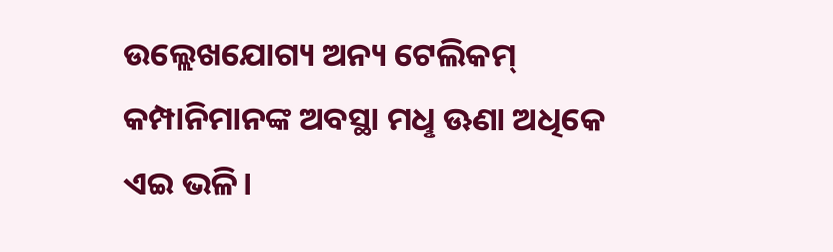ଉଲ୍ଲେଖଯୋଗ୍ୟ ଅନ୍ୟ ଟେଲିକମ୍ କମ୍ପାନିମାନଙ୍କ ଅବସ୍ଥା ମଧୢ ଊଣା ଅଧିକେ ଏଇ ଭଳି।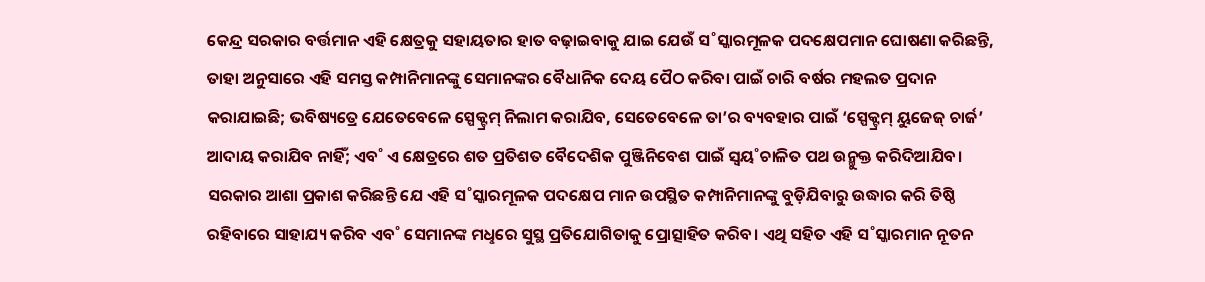କେନ୍ଦ୍ର ସରକାର ବର୍ତ୍ତମାନ ଏହି କ୍ଷେତ୍ରକୁ ସହାୟତାର ହାତ ବଢ଼ାଇବାକୁ ଯାଇ ଯେଉଁ ସ˚ସ୍କାରମୂଳକ ପଦକ୍ଷେପମାନ ଘୋଷଣା କରିଛନ୍ତି, ତାହା ଅନୁସାରେ ଏହି ସମସ୍ତ କମ୍ପାନିମାନଙ୍କୁ ସେମାନଙ୍କର ବୈଧାନିକ ଦେୟ ପୈଠ କରିବା ପାଇଁ ଚାରି ବର୍ଷର ମହଲତ ପ୍ରଦାନ କରାଯାଇଛି; ଭବିଷ୍ୟତ୍ରେ ଯେତେବେଳେ ସ୍ପେକ୍ଟ୍ରମ୍ ନିଲାମ କରାଯିବ, ସେତେବେଳେ ତା’ର ବ୍ୟବହାର ପାଇଁ ‘ସ୍ପେକ୍ଟ୍ରମ୍ ୟୁଜେଜ୍ ଚାର୍ଜ’ ଆଦାୟ କରାଯିବ ନାହିଁ; ଏବ˚ ଏ କ୍ଷେତ୍ରରେ ଶତ ପ୍ରତିଶତ ବୈଦେଶିକ ପୁଞ୍ଜିନିବେଶ ପାଇଁ ସ୍ବୟ˚ଚାଳିତ ପଥ ଉନ୍ମୁକ୍ତ କରିଦିଆଯିବ। ସରକାର ଆଶା ପ୍ରକାଶ କରିଛନ୍ତି ଯେ ଏହି ସ˚ସ୍କାରମୂଳକ ପଦକ୍ଷେପ ମାନ ଉପସ୍ଥିତ କମ୍ପାନିମାନଙ୍କୁ ବୁଡ଼ିଯିବାରୁ ଉଦ୍ଧାର କରି ତିଷ୍ଠି ରହିବାରେ ସାହାଯ୍ୟ କରିବ ଏବ˚ ସେମାନଙ୍କ ମଧୢରେ ସୁସ୍ଥ ପ୍ରତିଯୋଗିତାକୁ ପ୍ରୋତ୍ସାହିତ କରିବ। ଏଥି ସହିତ ଏହି ସ˚ସ୍କାରମାନ ନୂତନ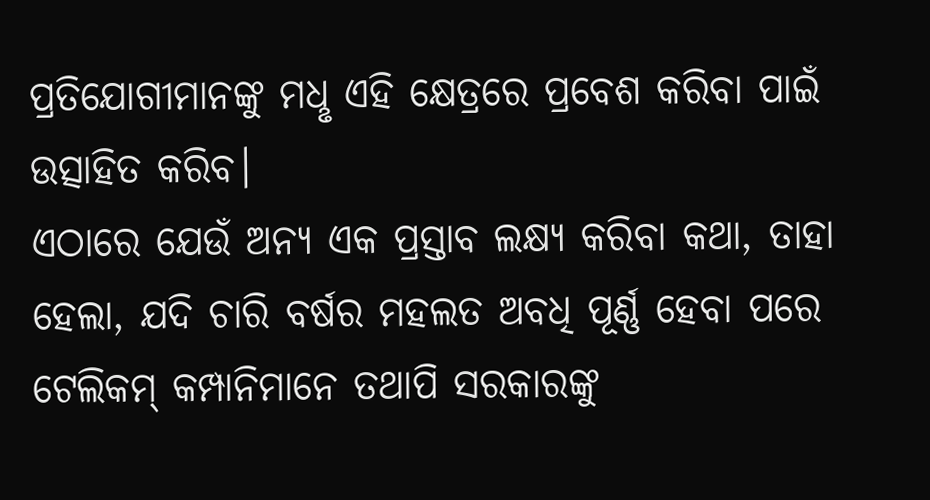ପ୍ରତିଯୋଗୀମାନଙ୍କୁ ମଧୢ ଏହି କ୍ଷେତ୍ରରେ ପ୍ରବେଶ କରିବା ପାଇଁ ଉତ୍ସାହିତ କରିବ।
ଏଠାରେ ଯେଉଁ ଅନ୍ୟ ଏକ ପ୍ରସ୍ତାବ ଲକ୍ଷ୍ୟ କରିବା କଥା, ତାହା ହେଲା, ଯଦି ଚାରି ବର୍ଷର ମହଲତ ଅବଧି ପୂର୍ଣ୍ଣ ହେବା ପରେ ଟେଲିକମ୍ କମ୍ପାନିମାନେ ତଥାପି ସରକାରଙ୍କୁ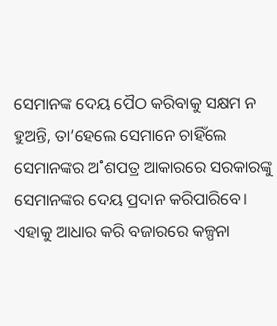ସେମାନଙ୍କ ଦେୟ ପୈଠ କରିବାକୁ ସକ୍ଷମ ନ ହୁଅନ୍ତି, ତା’ହେଲେ ସେମାନେ ଚାହିଁଲେ ସେମାନଙ୍କର ଅ˚ଶପତ୍ର ଆକାରରେ ସରକାରଙ୍କୁ ସେମାନଙ୍କର ଦେୟ ପ୍ରଦାନ କରିପାରିବେ। ଏହାକୁ ଆଧାର କରି ବଜାରରେ କଳ୍ପନା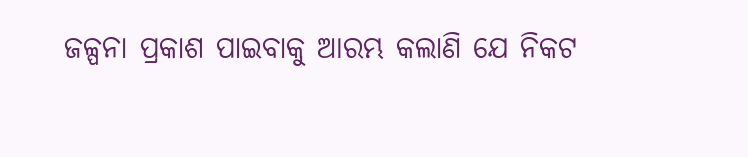ଜଳ୍ପନା ପ୍ରକାଶ ପାଇବାକୁ ଆରମ୍ଭ କଲାଣି ଯେ ନିକଟ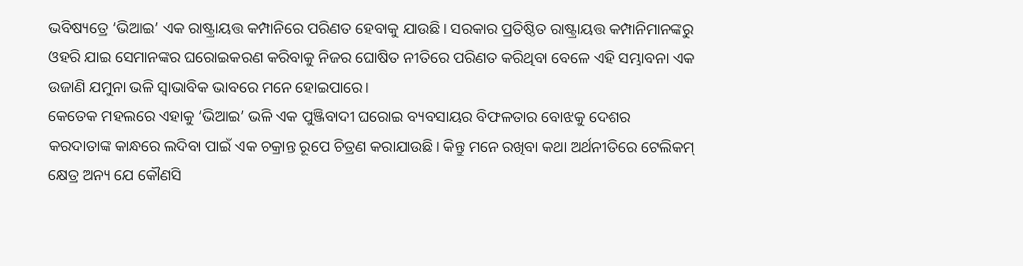ଭବିଷ୍ୟତ୍ରେ ‘ଭିଆଇ’ ଏକ ରାଷ୍ଟ୍ରାୟତ୍ତ କମ୍ପାନିରେ ପରିଣତ ହେବାକୁ ଯାଉଛି। ସରକାର ପ୍ରତିଷ୍ଠିତ ରାଷ୍ଟ୍ରାୟତ୍ତ କମ୍ପାନିମାନଙ୍କରୁ ଓହରି ଯାଇ ସେମାନଙ୍କର ଘରୋଇକରଣ କରିବାକୁ ନିଜର ଘୋଷିତ ନୀତିରେ ପରିଣତ କରିଥିବା ବେଳେ ଏହି ସମ୍ଭାବନା ଏକ ଉଜାଣି ଯମୁନା ଭଳି ସ୍ବାଭାବିକ ଭାବରେ ମନେ ହୋଇପାରେ।
କେତେକ ମହଲରେ ଏହାକୁ ‘ଭିଆଇ’ ଭଳି ଏକ ପୁଞ୍ଜିବାଦୀ ଘରୋଇ ବ୍ୟବସାୟର ବିଫଳତାର ବୋଝକୁ ଦେଶର କରଦାତାଙ୍କ କାନ୍ଧରେ ଲଦିବା ପାଇଁ ଏକ ଚକ୍ରାନ୍ତ ରୂପେ ଚିତ୍ରଣ କରାଯାଉଛି। କିନ୍ତୁ ମନେ ରଖିବା କଥା ଅର୍ଥନୀତିରେ ଟେଲିକମ୍ କ୍ଷେତ୍ର ଅନ୍ୟ ଯେ କୌଣସି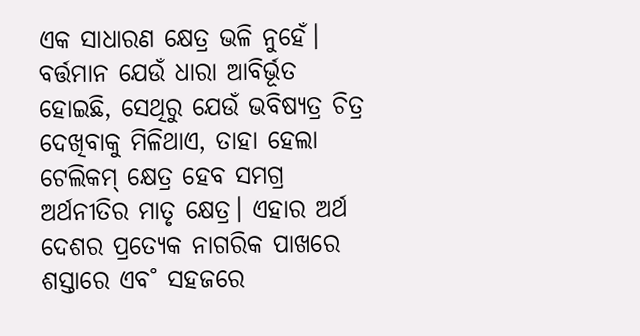ଏକ ସାଧାରଣ କ୍ଷେତ୍ର ଭଳି ନୁହେଁ। ବର୍ତ୍ତମାନ ଯେଉଁ ଧାରା ଆବିର୍ଭୂତ ହୋଇଛି, ସେଥିରୁ ଯେଉଁ ଭବିଷ୍ୟତ୍ର ଚିତ୍ର ଦେଖିବାକୁ ମିଳିଥାଏ, ତାହା ହେଲା ଟେଲିକମ୍ କ୍ଷେତ୍ର ହେବ ସମଗ୍ର ଅର୍ଥନୀତିର ମାତୃ କ୍ଷେତ୍ର। ଏହାର ଅର୍ଥ ଦେଶର ପ୍ରତ୍ୟେକ ନାଗରିକ ପାଖରେ ଶସ୍ତାରେ ଏବ˚ ସହଜରେ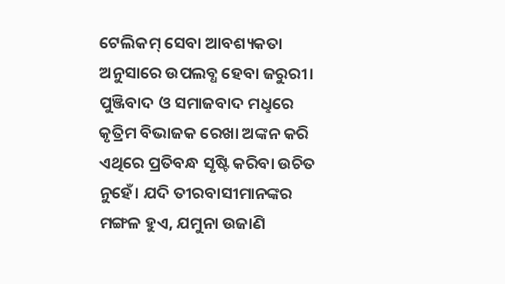ଟେଲିକମ୍ ସେବା ଆବଶ୍ୟକତା ଅନୁସାରେ ଉପଲବ୍ଧ ହେବା ଜରୁରୀ। ପୁଞ୍ଜିବାଦ ଓ ସମାଜବାଦ ମଧୢରେ କୃତ୍ରିମ ବିଭାଜକ ରେଖା ଅଙ୍କନ କରି ଏଥିରେ ପ୍ରତିବନ୍ଧ ସୃଷ୍ଟି କରିବା ଉଚିତ ନୁହେଁ। ଯଦି ତୀରବାସୀମାନଙ୍କର ମଙ୍ଗଳ ହୁଏ, ଯମୁନା ଉଜାଣି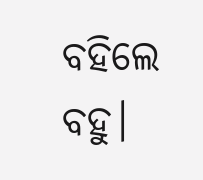ବହିଲେ ବହୁ।